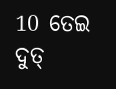10 ତେଇ ଦୁତ୍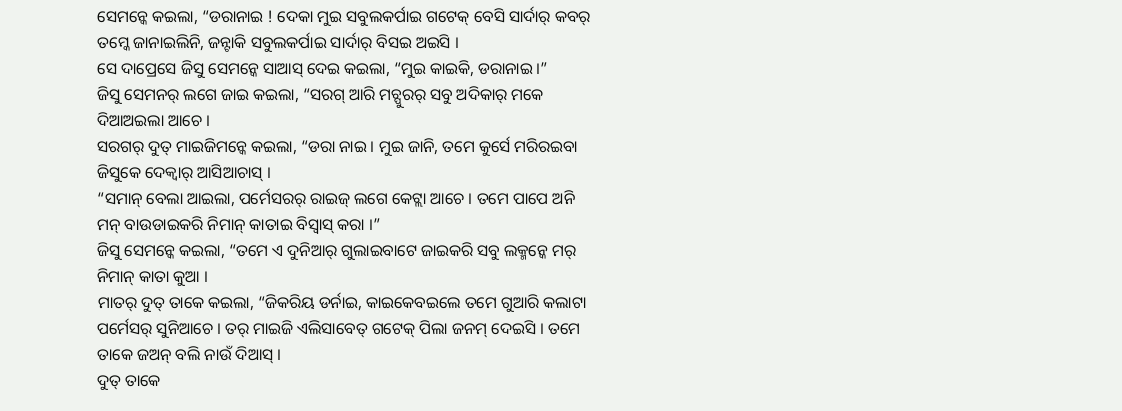ସେମନ୍କେ କଇଲା, “ଡରାନାଇ ! ଦେକା ମୁଇ ସବୁଲକର୍ପାଇ ଗଟେକ୍ ବେସି ସାର୍ଦାର୍ କବର୍ ତମ୍କେ ଜାନାଇଲିନି, ଜନ୍ଟାକି ସବୁଲକର୍ପାଇ ସାର୍ଦାର୍ ବିସଇ ଅଇସି ।
ସେ ଦାପ୍ରେସେ ଜିସୁ ସେମନ୍କେ ସାଆସ୍ ଦେଇ କଇଲା, “ମୁଇ କାଇକି, ଡରାନାଇ ।”
ଜିସୁ ସେମନର୍ ଲଗେ ଜାଇ କଇଲା, “ସରଗ୍ ଆରି ମଚ୍ପୁରର୍ ସବୁ ଅଦିକାର୍ ମକେ ଦିଆଅଇଲା ଆଚେ ।
ସରଗର୍ ଦୁତ୍ ମାଇଜିମନ୍କେ କଇଲା, “ଡରା ନାଇ । ମୁଇ ଜାନି, ତମେ କୁର୍ସେ ମରିରଇବା ଜିସୁକେ ଦେକ୍ବାର୍ ଆସିଆଚାସ୍ ।
“ସମାନ୍ ବେଲା ଆଇଲା, ପର୍ମେସରର୍ ରାଇଜ୍ ଲଗେ କେଟ୍ଲା ଆଚେ । ତମେ ପାପେ ଅନି ମନ୍ ବାଉଡାଇକରି ନିମାନ୍ କାତାଇ ବିସ୍ବାସ୍ କରା ।”
ଜିସୁ ସେମନ୍କେ କଇଲା, “ତମେ ଏ ଦୁନିଆର୍ ଗୁଲାଇବାଟେ ଜାଇକରି ସବୁ ଲକ୍ମନ୍କେ ମର୍ ନିମାନ୍ କାତା କୁଆ ।
ମାତର୍ ଦୁତ୍ ତାକେ କଇଲା, “ଜିକରିୟ ଡର୍ନାଇ, କାଇକେବଇଲେ ତମେ ଗୁଆରି କଲାଟା ପର୍ମେସର୍ ସୁନିଆଚେ । ତର୍ ମାଇଜି ଏଲିସାବେତ୍ ଗଟେକ୍ ପିଲା ଜନମ୍ ଦେଇସି । ତମେ ତାକେ ଜଅନ୍ ବଲି ନାଉଁ ଦିଆସ୍ ।
ଦୁତ୍ ତାକେ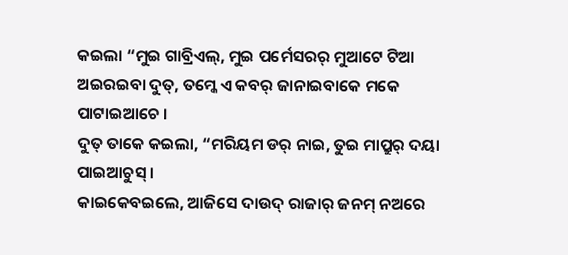କଇଲା “ମୁଇ ଗାବ୍ରିଏଲ୍, ମୁଇ ପର୍ମେସରର୍ ମୁଆଟେ ଟିଆ ଅଇରଇବା ଦୁତ୍, ତମ୍କେ ଏ କବର୍ ଜାନାଇବାକେ ମକେ ପାଟାଇଆଚେ ।
ଦୁତ୍ ତାକେ କଇଲା, “ମରିୟମ ଡର୍ ନାଇ, ତୁଇ ମାପ୍ରୁର୍ ଦୟା ପାଇଆଚୁସ୍ ।
କାଇକେବଇଲେ, ଆଜିସେ ଦାଉଦ୍ ରାଜାର୍ ଜନମ୍ ନଅରେ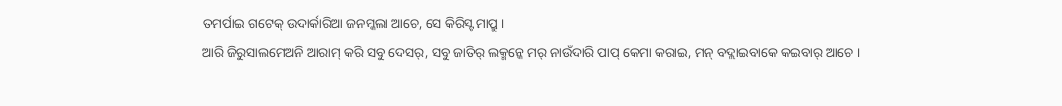ତମର୍ପାଇ ଗଟେକ୍ ଉଦାର୍କାରିଆ ଜନମ୍କଲା ଆଚେ, ସେ କିରିସ୍ଟ ମାପ୍ରୁ ।
ଆରି ଜିରୁସାଲମେଅନି ଆରାମ୍ କରି ସବୁ ଦେସର୍, ସବୁ ଜାତିର୍ ଲକ୍ମନ୍କେ ମର୍ ନାଉଁଦାରି ପାପ୍ କେମା କରାଇ, ମନ୍ ବଦ୍ଲାଇବାକେ କଇବାର୍ ଆଚେ ।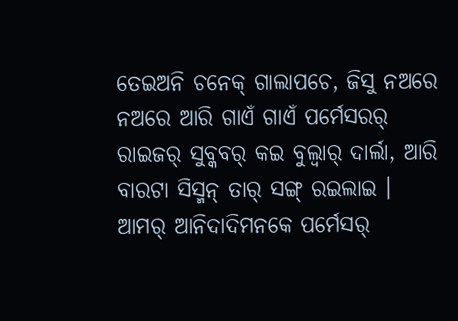ତେଇଅନି ଚନେକ୍ ଗାଲାପଚେ, ଜିସୁ ନଅରେ ନଅରେ ଆରି ଗାଏଁ ଗାଏଁ ପର୍ମେସରର୍ ରାଇଜର୍ ସୁବ୍କବର୍ କଇ ବୁଲ୍ବାର୍ ଦାର୍ଲା, ଆରି ବାରଟା ସିସ୍ମନ୍ ତାର୍ ସଙ୍ଗ୍ ରଇଲାଇ ।
ଆମର୍ ଆନିଦାଦିମନକେ ପର୍ମେସର୍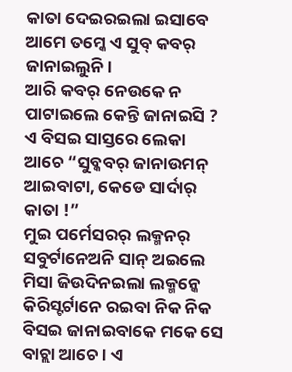କାତା ଦେଇରଇଲା ଇସାବେ ଆମେ ତମ୍କେ ଏ ସୁବ୍ କବର୍ ଜାନାଇଲୁନି ।
ଆରି କବର୍ ନେଉକେ ନ ପାଟାଇଲେ କେନ୍ତି ଜାନାଇସି ? ଏ ବିସଇ ସାସ୍ତରେ ଲେକା ଆଚେ “ସୁବ୍କବର୍ ଜାନାଉମନ୍ ଆଇବାଟା, କେଡେ ସାର୍ଦାର୍ କାତା !”
ମୁଇ ପର୍ମେସରର୍ ଲକ୍ମନର୍ ସବୁର୍ଟାନେଅନି ସାନ୍ ଅଇଲେ ମିସା ଜିଉଦିନଇଲା ଲକ୍ମନ୍କେ କିରିସ୍ଟର୍ଟାନେ ରଇବା ନିକ ନିକ ବିସଇ ଜାନାଇବାକେ ମକେ ସେ ବାଚ୍ଲା ଆଚେ । ଏ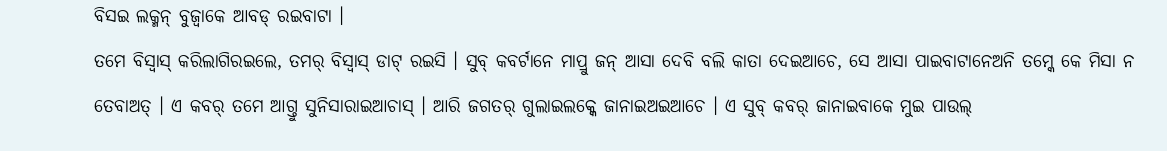ବିସଇ ଲକ୍ମନ୍ ବୁଜ୍ବାକେ ଆବଡ୍ ରଇବାଟା ।
ତମେ ବିସ୍ବାସ୍ କରିଲାଗିରଇଲେ, ତମର୍ ବିସ୍ବାସ୍ ଡାଟ୍ ରଇସି । ସୁବ୍ କବର୍ଟାନେ ମାପ୍ରୁ ଜନ୍ ଆସା ଦେବି ବଲି କାତା ଦେଇଆଚେ, ସେ ଆସା ପାଇବାଟାନେଅନି ତମ୍କେ କେ ମିସା ନ ତେବାଅତ୍ । ଏ କବର୍ ତମେ ଆଗ୍ତୁ ସୁନିସାରାଇଆଚାସ୍ । ଆରି ଜଗତର୍ ଗୁଲାଇଲକ୍କେ ଜାନାଇଅଇଆଚେ । ଏ ସୁବ୍ କବର୍ ଜାନାଇବାକେ ମୁଇ ପାଉଲ୍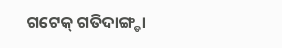ଗଟେକ୍ ଗତିଦାଙ୍ଗ୍ଡା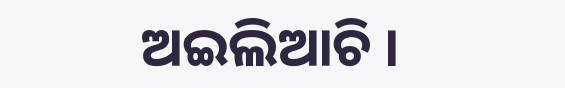ଅଇଲିଆଚି ।